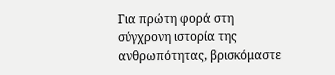Για πρώτη φορά στη σύγχρονη ιστορία της ανθρωπότητας, βρισκόμαστε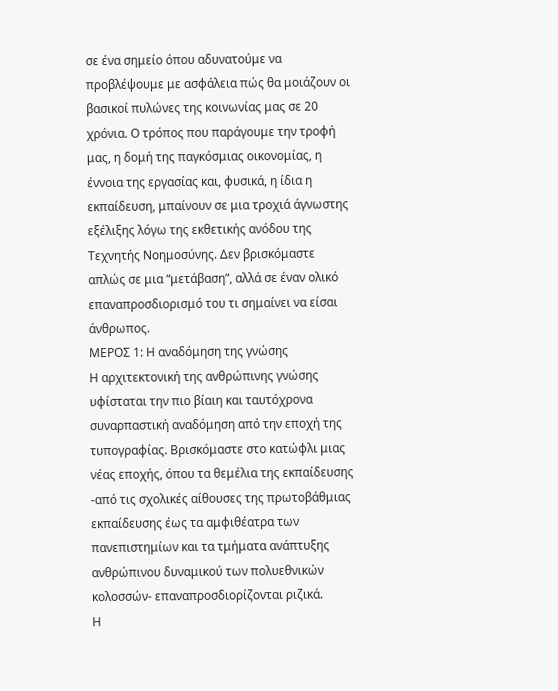σε ένα σημείο όπου αδυνατούμε να προβλέψουμε με ασφάλεια πώς θα μοιάζουν οι βασικοί πυλώνες της κοινωνίας μας σε 20 χρόνια. Ο τρόπος που παράγουμε την τροφή μας, η δομή της παγκόσμιας οικονομίας, η έννοια της εργασίας και, φυσικά, η ίδια η εκπαίδευση, μπαίνουν σε μια τροχιά άγνωστης εξέλιξης λόγω της εκθετικής ανόδου της Τεχνητής Νοημοσύνης. Δεν βρισκόμαστε απλώς σε μια “μετάβαση”, αλλά σε έναν ολικό επαναπροσδιορισμό του τι σημαίνει να είσαι άνθρωπος.
ΜΕΡΟΣ 1: Η αναδόμηση της γνώσης
Η αρχιτεκτονική της ανθρώπινης γνώσης υφίσταται την πιο βίαιη και ταυτόχρονα συναρπαστική αναδόμηση από την εποχή της τυπογραφίας. Βρισκόμαστε στο κατώφλι μιας νέας εποχής, όπου τα θεμέλια της εκπαίδευσης -από τις σχολικές αίθουσες της πρωτοβάθμιας εκπαίδευσης έως τα αμφιθέατρα των πανεπιστημίων και τα τμήματα ανάπτυξης ανθρώπινου δυναμικού των πολυεθνικών κολοσσών- επαναπροσδιορίζονται ριζικά.
Η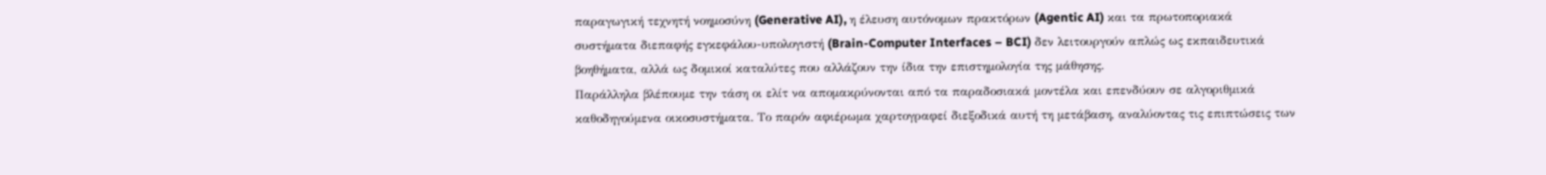παραγωγική τεχνητή νοημοσύνη (Generative AI), η έλευση αυτόνομων πρακτόρων (Agentic AI) και τα πρωτοποριακά συστήματα διεπαφής εγκεφάλου-υπολογιστή (Brain-Computer Interfaces – BCI) δεν λειτουργούν απλώς ως εκπαιδευτικά βοηθήματα, αλλά ως δομικοί καταλύτες που αλλάζουν την ίδια την επιστημολογία της μάθησης.
Παράλληλα βλέπουμε την τάση οι ελίτ να απομακρύνονται από τα παραδοσιακά μοντέλα και επενδύουν σε αλγοριθμικά καθοδηγούμενα οικοσυστήματα. Το παρόν αφιέρωμα χαρτογραφεί διεξοδικά αυτή τη μετάβαση, αναλύοντας τις επιπτώσεις των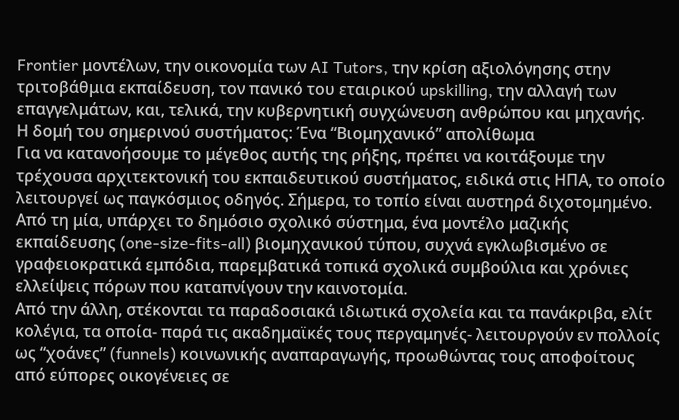Frontier μοντέλων, την οικονομία των AI Tutors, την κρίση αξιολόγησης στην τριτοβάθμια εκπαίδευση, τον πανικό του εταιρικού upskilling, την αλλαγή των επαγγελμάτων, και, τελικά, την κυβερνητική συγχώνευση ανθρώπου και μηχανής.
Η δομή του σημερινού συστήματος: Ένα “Βιομηχανικό” απολίθωμα
Για να κατανοήσουμε το μέγεθος αυτής της ρήξης, πρέπει να κοιτάξουμε την τρέχουσα αρχιτεκτονική του εκπαιδευτικού συστήματος, ειδικά στις ΗΠΑ, το οποίο λειτουργεί ως παγκόσμιος οδηγός. Σήμερα, το τοπίο είναι αυστηρά διχοτομημένο. Από τη μία, υπάρχει το δημόσιο σχολικό σύστημα, ένα μοντέλο μαζικής εκπαίδευσης (one-size-fits-all) βιομηχανικού τύπου, συχνά εγκλωβισμένο σε γραφειοκρατικά εμπόδια, παρεμβατικά τοπικά σχολικά συμβούλια και χρόνιες ελλείψεις πόρων που καταπνίγουν την καινοτομία.
Από την άλλη, στέκονται τα παραδοσιακά ιδιωτικά σχολεία και τα πανάκριβα, ελίτ κολέγια, τα οποία- παρά τις ακαδημαϊκές τους περγαμηνές- λειτουργούν εν πολλοίς ως “χοάνες” (funnels) κοινωνικής αναπαραγωγής, προωθώντας τους αποφοίτους από εύπορες οικογένειες σε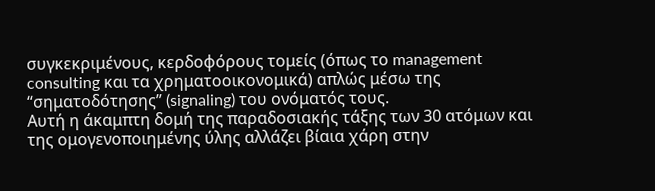συγκεκριμένους, κερδοφόρους τομείς (όπως το management consulting και τα χρηματοοικονομικά) απλώς μέσω της “σηματοδότησης” (signaling) του ονόματός τους.
Αυτή η άκαμπτη δομή της παραδοσιακής τάξης των 30 ατόμων και της ομογενοποιημένης ύλης αλλάζει βίαια χάρη στην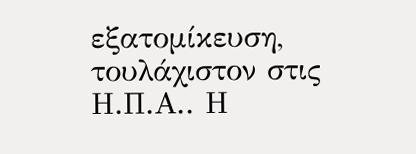εξατομίκευση, τουλάχιστον στις Η.Π.Α.. Η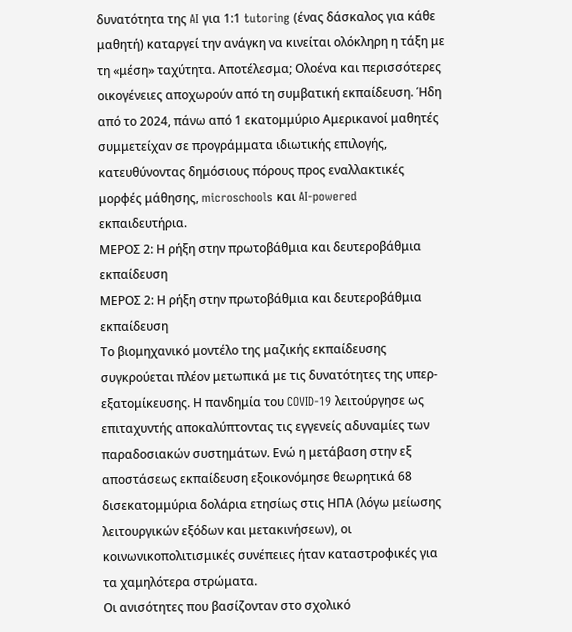δυνατότητα της AI για 1:1 tutoring (ένας δάσκαλος για κάθε μαθητή) καταργεί την ανάγκη να κινείται ολόκληρη η τάξη με τη «μέση» ταχύτητα. Αποτέλεσμα; Ολοένα και περισσότερες οικογένειες αποχωρούν από τη συμβατική εκπαίδευση. Ήδη από το 2024, πάνω από 1 εκατομμύριο Αμερικανοί μαθητές συμμετείχαν σε προγράμματα ιδιωτικής επιλογής, κατευθύνοντας δημόσιους πόρους προς εναλλακτικές μορφές μάθησης, microschools και AI-powered εκπαιδευτήρια.
ΜΕΡΟΣ 2: Η ρήξη στην πρωτοβάθμια και δευτεροβάθμια εκπαίδευση
ΜΕΡΟΣ 2: Η ρήξη στην πρωτοβάθμια και δευτεροβάθμια εκπαίδευση
Το βιομηχανικό μοντέλο της μαζικής εκπαίδευσης συγκρούεται πλέον μετωπικά με τις δυνατότητες της υπερ-εξατομίκευσης. Η πανδημία του COVID-19 λειτούργησε ως επιταχυντής αποκαλύπτοντας τις εγγενείς αδυναμίες των παραδοσιακών συστημάτων. Ενώ η μετάβαση στην εξ αποστάσεως εκπαίδευση εξοικονόμησε θεωρητικά 68 δισεκατομμύρια δολάρια ετησίως στις ΗΠΑ (λόγω μείωσης λειτουργικών εξόδων και μετακινήσεων), οι κοινωνικοπολιτισμικές συνέπειες ήταν καταστροφικές για τα χαμηλότερα στρώματα.
Οι ανισότητες που βασίζονταν στο σχολικό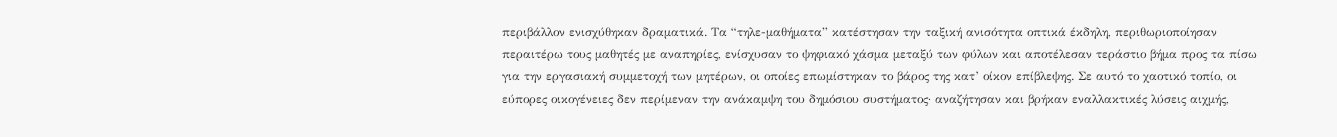περιβάλλον ενισχύθηκαν δραματικά. Τα “τηλε-μαθήματα” κατέστησαν την ταξική ανισότητα οπτικά έκδηλη, περιθωριοποίησαν περαιτέρω τους μαθητές με αναπηρίες, ενίσχυσαν το ψηφιακό χάσμα μεταξύ των φύλων και αποτέλεσαν τεράστιο βήμα προς τα πίσω για την εργασιακή συμμετοχή των μητέρων, οι οποίες επωμίστηκαν το βάρος της κατ’ οίκον επίβλεψης. Σε αυτό το χαοτικό τοπίο, οι εύπορες οικογένειες δεν περίμεναν την ανάκαμψη του δημόσιου συστήματος· αναζήτησαν και βρήκαν εναλλακτικές λύσεις αιχμής,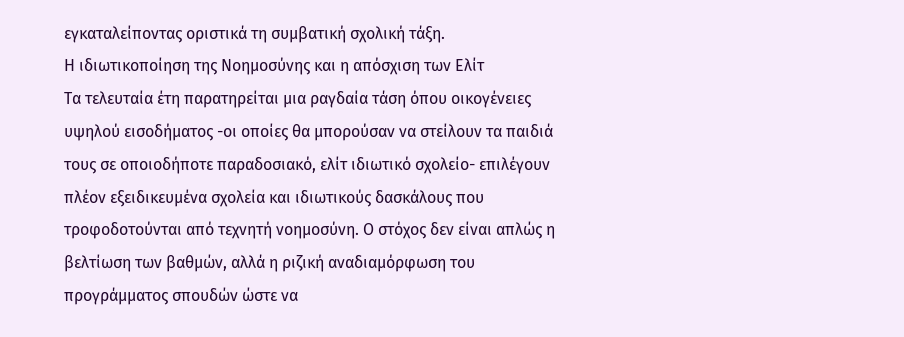εγκαταλείποντας οριστικά τη συμβατική σχολική τάξη.
Η ιδιωτικοποίηση της Νοημοσύνης και η απόσχιση των Ελίτ
Τα τελευταία έτη παρατηρείται μια ραγδαία τάση όπου οικογένειες υψηλού εισοδήματος -οι οποίες θα μπορούσαν να στείλουν τα παιδιά τους σε οποιοδήποτε παραδοσιακό, ελίτ ιδιωτικό σχολείο- επιλέγουν πλέον εξειδικευμένα σχολεία και ιδιωτικούς δασκάλους που τροφοδοτούνται από τεχνητή νοημοσύνη. Ο στόχος δεν είναι απλώς η βελτίωση των βαθμών, αλλά η ριζική αναδιαμόρφωση του προγράμματος σπουδών ώστε να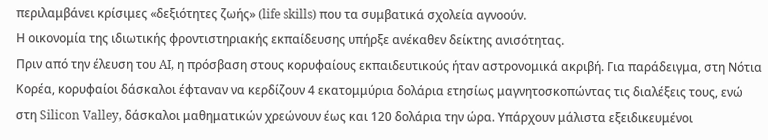περιλαμβάνει κρίσιμες «δεξιότητες ζωής» (life skills) που τα συμβατικά σχολεία αγνοούν.
Η οικονομία της ιδιωτικής φροντιστηριακής εκπαίδευσης υπήρξε ανέκαθεν δείκτης ανισότητας.
Πριν από την έλευση του AI, η πρόσβαση στους κορυφαίους εκπαιδευτικούς ήταν αστρονομικά ακριβή. Για παράδειγμα, στη Νότια Κορέα, κορυφαίοι δάσκαλοι έφταναν να κερδίζουν 4 εκατομμύρια δολάρια ετησίως μαγνητοσκοπώντας τις διαλέξεις τους, ενώ στη Silicon Valley, δάσκαλοι μαθηματικών χρεώνουν έως και 120 δολάρια την ώρα. Υπάρχουν μάλιστα εξειδικευμένοι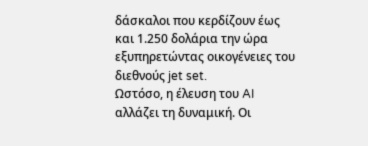δάσκαλοι που κερδίζουν έως και 1.250 δολάρια την ώρα εξυπηρετώντας οικογένειες του διεθνούς jet set.
Ωστόσο, η έλευση του AI αλλάζει τη δυναμική. Οι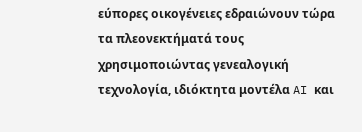εύπορες οικογένειες εδραιώνουν τώρα τα πλεονεκτήματά τους χρησιμοποιώντας γενεαλογική τεχνολογία, ιδιόκτητα μοντέλα AI και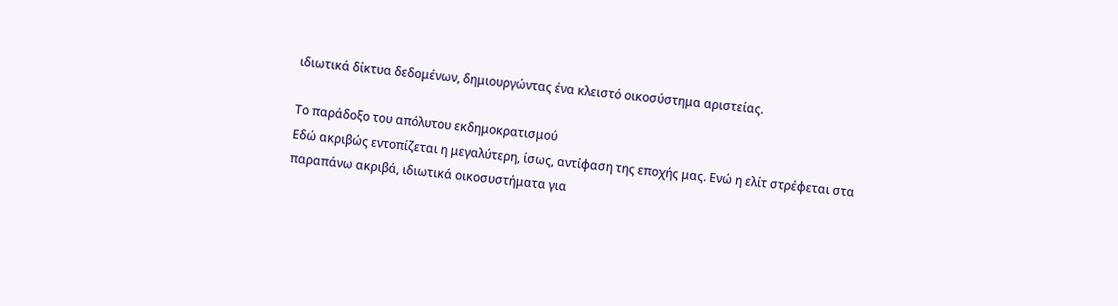ιδιωτικά δίκτυα δεδομένων, δημιουργώντας ένα κλειστό οικοσύστημα αριστείας.

Το παράδοξο του απόλυτου εκδημοκρατισμού
Εδώ ακριβώς εντοπίζεται η μεγαλύτερη, ίσως, αντίφαση της εποχής μας. Ενώ η ελίτ στρέφεται στα παραπάνω ακριβά, ιδιωτικά οικοσυστήματα για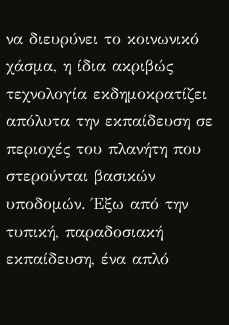να διευρύνει το κοινωνικό χάσμα, η ίδια ακριβώς τεχνολογία εκδημοκρατίζει απόλυτα την εκπαίδευση σε περιοχές του πλανήτη που στερούνται βασικών υποδομών. Έξω από την τυπική, παραδοσιακή εκπαίδευση, ένα απλό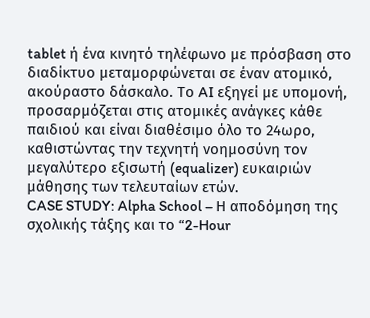tablet ή ένα κινητό τηλέφωνο με πρόσβαση στο διαδίκτυο μεταμορφώνεται σε έναν ατομικό, ακούραστο δάσκαλο. Το AI εξηγεί με υπομονή, προσαρμόζεται στις ατομικές ανάγκες κάθε παιδιού και είναι διαθέσιμο όλο το 24ωρο, καθιστώντας την τεχνητή νοημοσύνη τον μεγαλύτερο εξισωτή (equalizer) ευκαιριών μάθησης των τελευταίων ετών.
CASE STUDY: Alpha School – Η αποδόμηση της σχολικής τάξης και το “2-Hour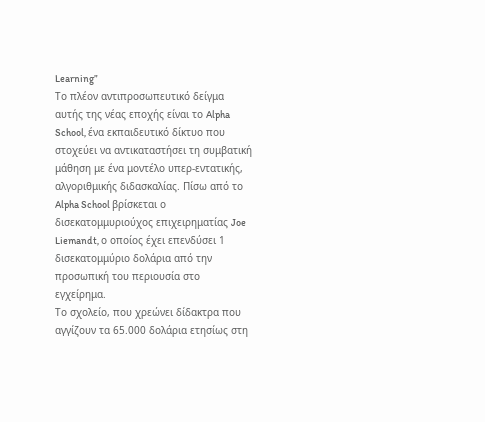Learning”
Το πλέον αντιπροσωπευτικό δείγμα αυτής της νέας εποχής είναι το Alpha School, ένα εκπαιδευτικό δίκτυο που στοχεύει να αντικαταστήσει τη συμβατική μάθηση με ένα μοντέλο υπερ-εντατικής, αλγοριθμικής διδασκαλίας. Πίσω από το Alpha School βρίσκεται ο δισεκατομμυριούχος επιχειρηματίας Joe Liemandt, ο οποίος έχει επενδύσει 1 δισεκατομμύριο δολάρια από την προσωπική του περιουσία στο εγχείρημα.
Το σχολείο, που χρεώνει δίδακτρα που αγγίζουν τα 65.000 δολάρια ετησίως στη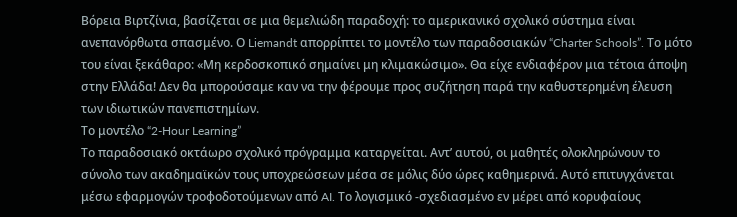Βόρεια Βιρτζίνια, βασίζεται σε μια θεμελιώδη παραδοχή: το αμερικανικό σχολικό σύστημα είναι ανεπανόρθωτα σπασμένο. Ο Liemandt απορρίπτει το μοντέλο των παραδοσιακών “Charter Schools”. Το μότο του είναι ξεκάθαρο: «Μη κερδοσκοπικό σημαίνει μη κλιμακώσιμο». Θα είχε ενδιαφέρον μια τέτοια άποψη στην Ελλάδα! Δεν θα μπορούσαμε καν να την φέρουμε προς συζήτηση παρά την καθυστερημένη έλευση των ιδιωτικών πανεπιστημίων.
Το μοντέλο “2-Hour Learning”
Το παραδοσιακό οκτάωρο σχολικό πρόγραμμα καταργείται. Αντ’ αυτού, οι μαθητές ολοκληρώνουν το σύνολο των ακαδημαϊκών τους υποχρεώσεων μέσα σε μόλις δύο ώρες καθημερινά. Αυτό επιτυγχάνεται μέσω εφαρμογών τροφοδοτούμενων από AI. Το λογισμικό -σχεδιασμένο εν μέρει από κορυφαίους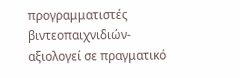προγραμματιστές βιντεοπαιχνιδιών- αξιολογεί σε πραγματικό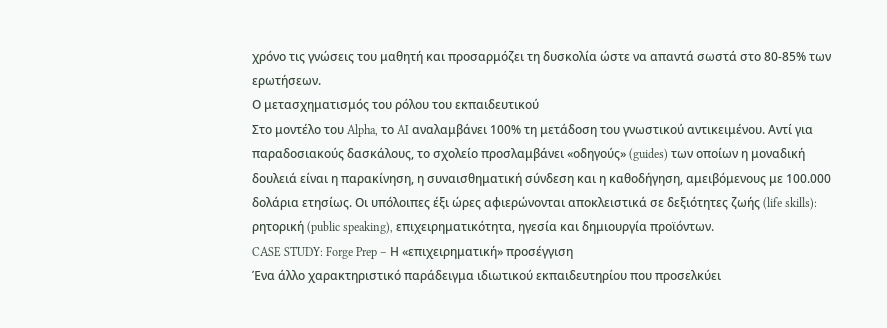χρόνο τις γνώσεις του μαθητή και προσαρμόζει τη δυσκολία ώστε να απαντά σωστά στο 80-85% των ερωτήσεων.
Ο μετασχηματισμός του ρόλου του εκπαιδευτικού
Στο μοντέλο του Alpha, το AI αναλαμβάνει 100% τη μετάδοση του γνωστικού αντικειμένου. Αντί για παραδοσιακούς δασκάλους, το σχολείο προσλαμβάνει «οδηγούς» (guides) των οποίων η μοναδική δουλειά είναι η παρακίνηση, η συναισθηματική σύνδεση και η καθοδήγηση, αμειβόμενους με 100.000 δολάρια ετησίως. Οι υπόλοιπες έξι ώρες αφιερώνονται αποκλειστικά σε δεξιότητες ζωής (life skills): ρητορική (public speaking), επιχειρηματικότητα, ηγεσία και δημιουργία προϊόντων.
CASE STUDY: Forge Prep – Η «επιχειρηματική» προσέγγιση
Ένα άλλο χαρακτηριστικό παράδειγμα ιδιωτικού εκπαιδευτηρίου που προσελκύει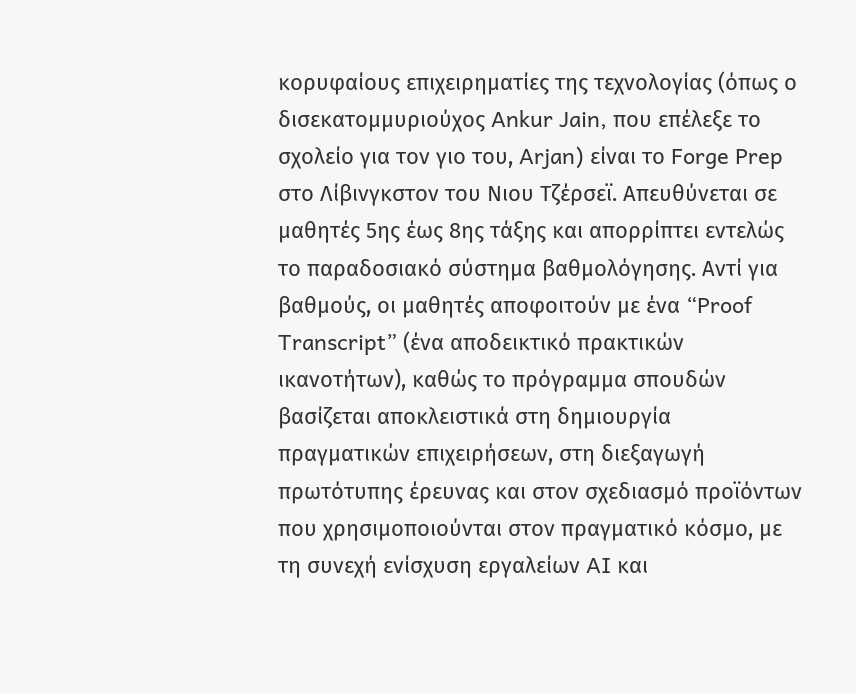κορυφαίους επιχειρηματίες της τεχνολογίας (όπως ο δισεκατομμυριούχος Ankur Jain, που επέλεξε το σχολείο για τον γιο του, Arjan) είναι το Forge Prep στο Λίβινγκστον του Νιου Τζέρσεϊ. Απευθύνεται σε μαθητές 5ης έως 8ης τάξης και απορρίπτει εντελώς το παραδοσιακό σύστημα βαθμολόγησης. Αντί για βαθμούς, οι μαθητές αποφοιτούν με ένα “Proof Transcript” (ένα αποδεικτικό πρακτικών ικανοτήτων), καθώς το πρόγραμμα σπουδών βασίζεται αποκλειστικά στη δημιουργία πραγματικών επιχειρήσεων, στη διεξαγωγή πρωτότυπης έρευνας και στον σχεδιασμό προϊόντων που χρησιμοποιούνται στον πραγματικό κόσμο, με τη συνεχή ενίσχυση εργαλείων AI και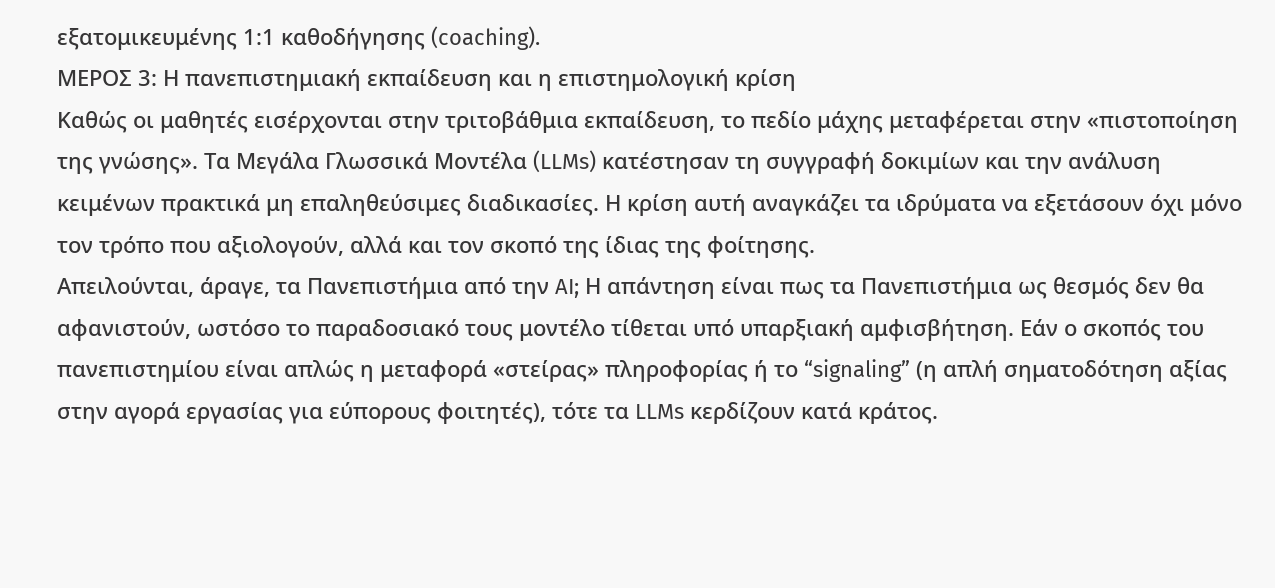εξατομικευμένης 1:1 καθοδήγησης (coaching).
ΜΕΡΟΣ 3: Η πανεπιστημιακή εκπαίδευση και η επιστημολογική κρίση
Καθώς οι μαθητές εισέρχονται στην τριτοβάθμια εκπαίδευση, το πεδίο μάχης μεταφέρεται στην «πιστοποίηση της γνώσης». Τα Μεγάλα Γλωσσικά Μοντέλα (LLMs) κατέστησαν τη συγγραφή δοκιμίων και την ανάλυση κειμένων πρακτικά μη επαληθεύσιμες διαδικασίες. Η κρίση αυτή αναγκάζει τα ιδρύματα να εξετάσουν όχι μόνο τον τρόπο που αξιολογούν, αλλά και τον σκοπό της ίδιας της φοίτησης.
Απειλούνται, άραγε, τα Πανεπιστήμια από την AI; Η απάντηση είναι πως τα Πανεπιστήμια ως θεσμός δεν θα αφανιστούν, ωστόσο το παραδοσιακό τους μοντέλο τίθεται υπό υπαρξιακή αμφισβήτηση. Εάν ο σκοπός του πανεπιστημίου είναι απλώς η μεταφορά «στείρας» πληροφορίας ή το “signaling” (η απλή σηματοδότηση αξίας στην αγορά εργασίας για εύπορους φοιτητές), τότε τα LLMs κερδίζουν κατά κράτος.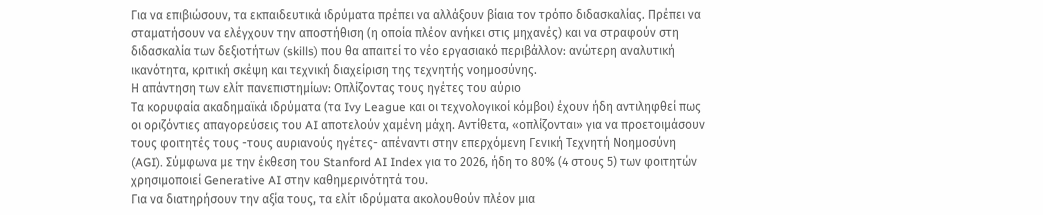Για να επιβιώσουν, τα εκπαιδευτικά ιδρύματα πρέπει να αλλάξουν βίαια τον τρόπο διδασκαλίας. Πρέπει να σταματήσουν να ελέγχουν την αποστήθιση (η οποία πλέον ανήκει στις μηχανές) και να στραφούν στη διδασκαλία των δεξιοτήτων (skills) που θα απαιτεί το νέο εργασιακό περιβάλλον: ανώτερη αναλυτική ικανότητα, κριτική σκέψη και τεχνική διαχείριση της τεχνητής νοημοσύνης.
Η απάντηση των ελίτ πανεπιστημίων: Οπλίζοντας τους ηγέτες του αύριο
Τα κορυφαία ακαδημαϊκά ιδρύματα (τα Ivy League και οι τεχνολογικοί κόμβοι) έχουν ήδη αντιληφθεί πως οι οριζόντιες απαγορεύσεις του AI αποτελούν χαμένη μάχη. Αντίθετα, «οπλίζονται» για να προετοιμάσουν τους φοιτητές τους -τους αυριανούς ηγέτες- απέναντι στην επερχόμενη Γενική Τεχνητή Νοημοσύνη (AGI). Σύμφωνα με την έκθεση του Stanford AI Index για το 2026, ήδη το 80% (4 στους 5) των φοιτητών χρησιμοποιεί Generative AI στην καθημερινότητά του.
Για να διατηρήσουν την αξία τους, τα ελίτ ιδρύματα ακολουθούν πλέον μια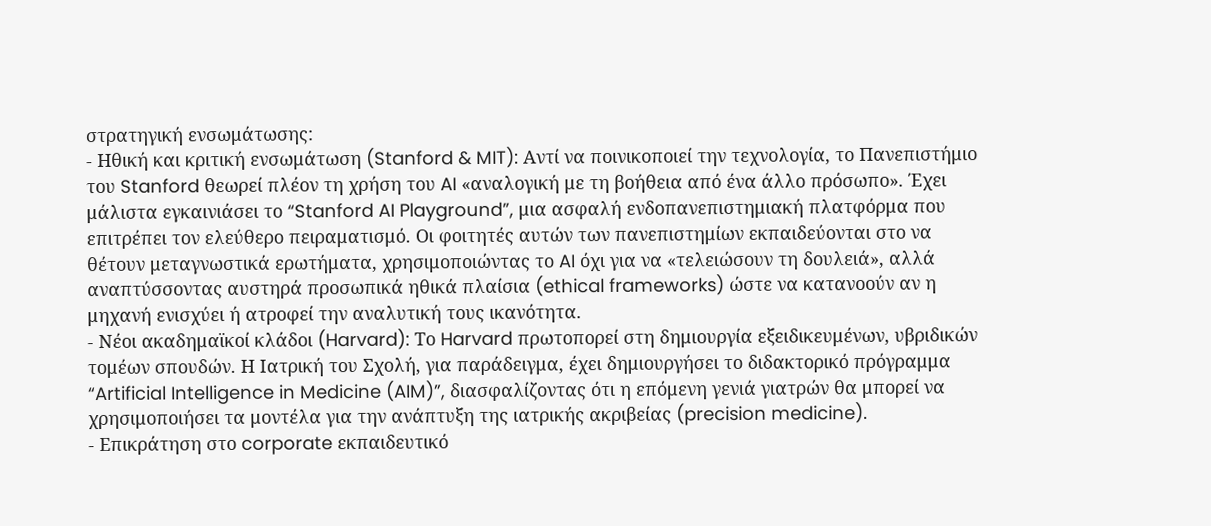στρατηγική ενσωμάτωσης:
- Ηθική και κριτική ενσωμάτωση (Stanford & MIT): Αντί να ποινικοποιεί την τεχνολογία, το Πανεπιστήμιο του Stanford θεωρεί πλέον τη χρήση του AI «αναλογική με τη βοήθεια από ένα άλλο πρόσωπο». Έχει μάλιστα εγκαινιάσει το “Stanford AI Playground”, μια ασφαλή ενδοπανεπιστημιακή πλατφόρμα που επιτρέπει τον ελεύθερο πειραματισμό. Οι φοιτητές αυτών των πανεπιστημίων εκπαιδεύονται στο να θέτουν μεταγνωστικά ερωτήματα, χρησιμοποιώντας το AI όχι για να «τελειώσουν τη δουλειά», αλλά αναπτύσσοντας αυστηρά προσωπικά ηθικά πλαίσια (ethical frameworks) ώστε να κατανοούν αν η μηχανή ενισχύει ή ατροφεί την αναλυτική τους ικανότητα.
- Νέοι ακαδημαϊκοί κλάδοι (Harvard): Το Harvard πρωτοπορεί στη δημιουργία εξειδικευμένων, υβριδικών τομέων σπουδών. Η Ιατρική του Σχολή, για παράδειγμα, έχει δημιουργήσει το διδακτορικό πρόγραμμα “Artificial Intelligence in Medicine (AIM)”, διασφαλίζοντας ότι η επόμενη γενιά γιατρών θα μπορεί να χρησιμοποιήσει τα μοντέλα για την ανάπτυξη της ιατρικής ακριβείας (precision medicine).
- Επικράτηση στο corporate εκπαιδευτικό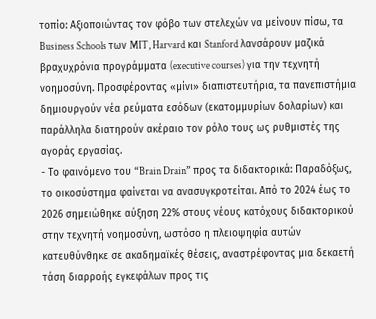τοπίο: Αξιοποιώντας τον φόβο των στελεχών να μείνουν πίσω, τα Business Schools των MIT, Harvard και Stanford λανσάρουν μαζικά βραχυχρόνια προγράμματα (executive courses) για την τεχνητή νοημοσύνη. Προσφέροντας «μίνι» διαπιστευτήρια, τα πανεπιστήμια δημιουργούν νέα ρεύματα εσόδων (εκατομμυρίων δολαρίων) και παράλληλα διατηρούν ακέραιο τον ρόλο τους ως ρυθμιστές της αγοράς εργασίας.
- Το φαινόμενο του “Brain Drain” προς τα διδακτορικά: Παραδόξως, το οικοσύστημα φαίνεται να ανασυγκροτείται. Από το 2024 έως το 2026 σημειώθηκε αύξηση 22% στους νέους κατόχους διδακτορικού στην τεχνητή νοημοσύνη, ωστόσο η πλειοψηφία αυτών κατευθύνθηκε σε ακαδημαϊκές θέσεις, αναστρέφοντας μια δεκαετή τάση διαρροής εγκεφάλων προς τις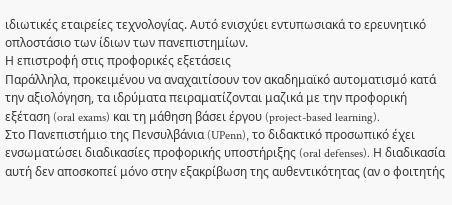ιδιωτικές εταιρείες τεχνολογίας. Αυτό ενισχύει εντυπωσιακά το ερευνητικό οπλοστάσιο των ίδιων των πανεπιστημίων.
Η επιστροφή στις προφορικές εξετάσεις
Παράλληλα, προκειμένου να αναχαιτίσουν τον ακαδημαϊκό αυτοματισμό κατά την αξιολόγηση, τα ιδρύματα πειραματίζονται μαζικά με την προφορική εξέταση (oral exams) και τη μάθηση βάσει έργου (project-based learning).
Στο Πανεπιστήμιο της Πενσυλβάνια (UPenn), το διδακτικό προσωπικό έχει ενσωματώσει διαδικασίες προφορικής υποστήριξης (oral defenses). Η διαδικασία αυτή δεν αποσκοπεί μόνο στην εξακρίβωση της αυθεντικότητας (αν ο φοιτητής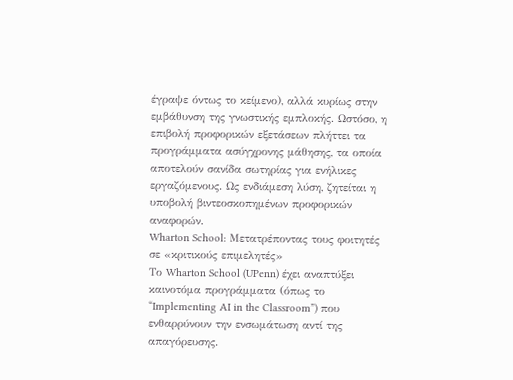έγραψε όντως το κείμενο), αλλά κυρίως στην εμβάθυνση της γνωστικής εμπλοκής. Ωστόσο, η επιβολή προφορικών εξετάσεων πλήττει τα προγράμματα ασύγχρονης μάθησης, τα οποία αποτελούν σανίδα σωτηρίας για ενήλικες εργαζόμενους. Ως ενδιάμεση λύση, ζητείται η υποβολή βιντεοσκοπημένων προφορικών αναφορών.
Wharton School: Μετατρέποντας τους φοιτητές σε «κριτικούς επιμελητές»
Το Wharton School (UPenn) έχει αναπτύξει καινοτόμα προγράμματα (όπως το “Implementing AI in the Classroom”) που ενθαρρύνουν την ενσωμάτωση αντί της απαγόρευσης.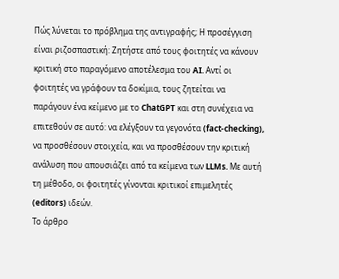Πώς λύνεται το πρόβλημα της αντιγραφής; Η προσέγγιση είναι ριζοσπαστική: Ζητήστε από τους φοιτητές να κάνουν κριτική στο παραγόμενο αποτέλεσμα του AI. Αντί οι φοιτητές να γράφουν τα δοκίμια, τους ζητείται να παράγουν ένα κείμενο με το ChatGPT και στη συνέχεια να επιτεθούν σε αυτό: να ελέγξουν τα γεγονότα (fact-checking), να προσθέσουν στοιχεία, και να προσθέσουν την κριτική ανάλυση που απουσιάζει από τα κείμενα των LLMs. Με αυτή τη μέθοδο, οι φοιτητές γίνονται κριτικοί επιμελητές (editors) ιδεών.
Το άρθρο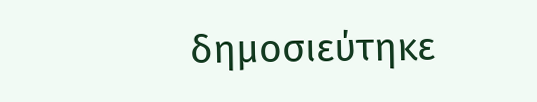δημοσιεύτηκε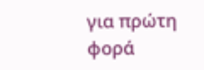για πρώτη φορά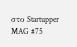στο Startupper MAG #75